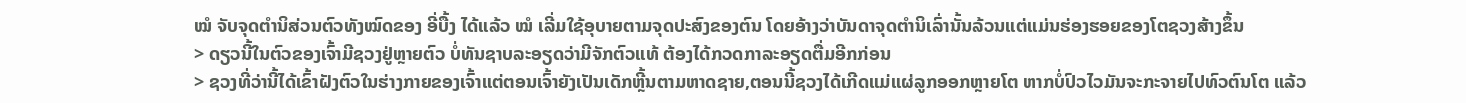ໝໍ ຈັບຈຸດຕຳນິສ່ວນຕົວທັງໝົດຂອງ ອີ່ບື້ງ ໄດ້ແລ້ວ ໝໍ ເລີ່ມໃຊ້ອຸບາຍຕາມຈຸດປະສົງຂອງຕົນ ໂດຍອ້າງວ່າບັນດາຈຸດຕຳນິເລົ່ານັ້ນລ້ວນແຕ່ແມ່ນຮ່ອງຮອຍຂອງໂຕຊວງສ້າງຂຶ້ນ
> ດຽວນີ້ໃນຕົວຂອງເຈົ້າມີຊວງຢູ່ຫຼາຍຕົວ ບໍ່ທັນຊາບລະອຽດວ່າມີຈັກຕົວແທ້ ຕ້ອງໄດ້ກວດກາລະອຽດຕື່ມອີກກ່ອນ
> ຊວງທີ່ວ່ານີ້ໄດ້ເຂົ້າຝັງຕົວໃນຮ່າງກາຍຂອງເຈົ້າແຕ່ຕອນເຈົ້າຍັງເປັນເດັກຫຼີ້ນຕາມຫາດຊາຍ,ຕອນນີ້ຊວງໄດ້ເກີດແມ່ແຜ່ລູກອອກຫຼາຍໂຕ ຫາກບໍ່ປົວໄວມັນຈະກະຈາຍໄປທົວຕົນໂຕ ແລ້ວ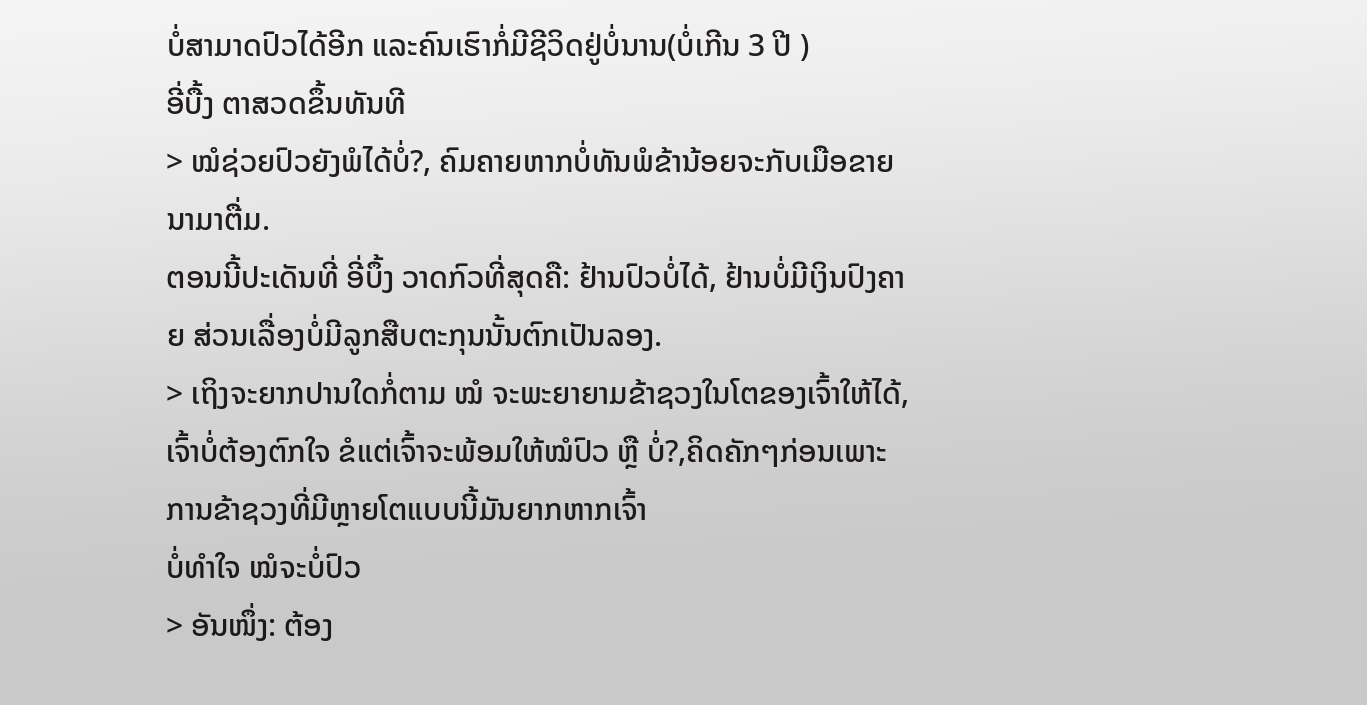ບໍ່ສາມາດປົວໄດ້ອີກ ແລະຄົນເຮົາກໍ່ມີຊີວິດຢູ່ບໍ່ນານ(ບໍ່ເກີນ 3 ປີ )
ອີ່ບື້ງ ຕາສວດຂຶ້ນທັນທີ
> ໝໍຊ່ວຍປົວຍັງພໍໄດ້ບໍ່?, ຄົມຄາຍຫາກບໍ່ທັນພໍຂ້ານ້ອຍຈະກັບເມືອຂາຍນາມາຕື່ມ.
ຕອນນີ້ປະເດັນທີ່ ອີ່ບຶ້ງ ວາດກົວທີ່ສຸດຄື: ຢ້ານປົວບໍ່ໄດ້, ຢ້ານບໍ່ມີເງິນປົງຄາຍ ສ່ວນເລື່ອງບໍ່ມີລູກສືບຕະກຸນນັ້ນຕົກເປັນລອງ.
> ເຖິງຈະຍາກປານໃດກໍ່ຕາມ ໝໍ ຈະພະຍາຍາມຂ້າຊວງໃນໂຕຂອງເຈົ້າໃຫ້ໄດ້,ເຈົ້າບໍ່ຕ້ອງຕົກໃຈ ຂໍແຕ່ເຈົ້າຈະພ້ອມໃຫ້ໝໍປົວ ຫຼື ບໍ່?,ຄິດຄັກໆກ່ອນເພາະການຂ້າຊວງທີ່ມີຫຼາຍໂຕແບບນີ້ມັນຍາກຫາກເຈົ້າ
ບໍ່ທຳໃຈ ໝໍຈະບໍ່ປົວ
> ອັນໜຶ່ງ: ຕ້ອງ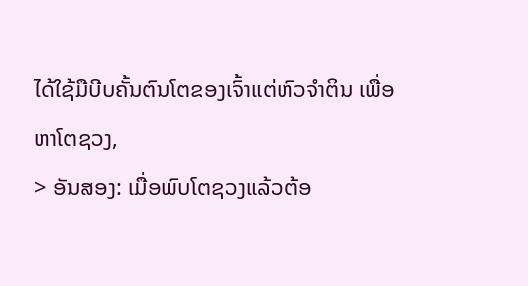ໄດ້ໃຊ້ມືບີບຄັ້ນຕົນໂຕຂອງເຈົ້າແຕ່ຫົວຈຳຕິນ ເພື່ອຫາໂຕຊວງ,
> ອັນສອງ: ເມື່ອພົບໂຕຊວງແລ້ວຕ້ອ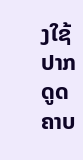ງໃຊ້ປາກດູດຄາບ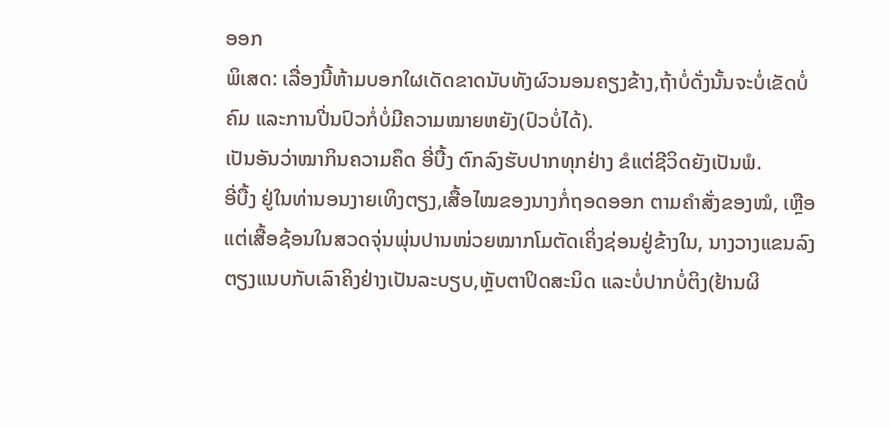ອອກ
ພິເສດ: ເລື່ອງນີ້ຫ້າມບອກໃຜເດັດຂາດນັບທັງຜົວນອນຄຽງຂ້າງ,ຖ້າບໍ່ດັ່ງນັ້ນຈະບໍ່ເຂັດບໍ່ຄົມ ແລະການປີ່ນປົວກໍ່ບໍ່ມີຄວາມໝາຍຫຍັງ(ປົວບໍ່ໄດ້).
ເປັນອັນວ່າໝາກິນຄວາມຄຶດ ອີ່ບື້ງ ຕົກລົງຮັບປາກທຸກຢ່າງ ຂໍແຕ່ຊີວິດຍັງເປັນພໍ.
ອີ່ບື້ງ ຢູ່ໃນທ່ານອນງາຍເທິງຕຽງ,ເສື້ອໄໝຂອງນາງກໍ່ຖອດອອກ ຕາມຄຳສັ່ງຂອງໝໍ, ເຫຼືອແຕ່ເສື້ອຊ້ອນໃນສວດຈຸ່ນພຸ່ນປານໜ່ວຍໝາກໂມຕັດເຄິ່ງຊ່ອນຢູ່ຂ້າງໃນ, ນາງວາງແຂນລົງຕຽງແນບກັບເລົາຄິງຢ່າງເປັນລະບຽບ,ຫຼັບຕາປິດສະນິດ ແລະບໍ່ປາກບໍ່ຕິງ(ຢ້ານຜິ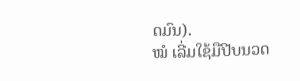ດມົນ).
ໝໍ ເລີ່ມໃຊ້ມືປີບນວດ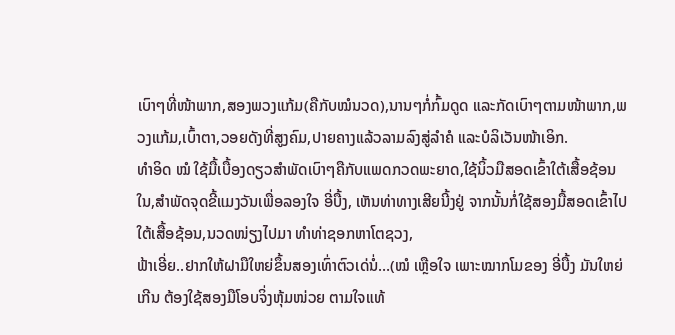ເບົາໆທີ່ໜ້າພາກ,ສອງພວງແກ້ມ(ຄືກັບໝໍນວດ),ນານໆກໍ່ກົ້ມດູດ ແລະກັດເບົາໆຕາມໜ້າພາກ,ພວງແກ້ມ,ເບົ້າຕາ,ວອຍດັງທີ່ສູງຄົມ,ປາຍຄາງແລ້ວລາມລົງສູ່ລຳຄໍ ແລະບໍລິເວັນໜ້າເອິກ.
ທຳອິດ ໝໍ ໃຊ້ມື້ເບື້ອງດຽວສຳພັດເບົາໆຄືກັບແພດກວດພະຍາດ,ໃຊ້ນິ້ວມືສອດເຂົ້າໃຕ້ເສື້ອຊ້ອນໃນ,ສຳພັດຈຸດຂີ້ແມງວັນເພື່ອລອງໃຈ ອີ່ບື້ງ, ເຫັນທ່າທາງເສີຍນີ້ງຢູ່ ຈາກນັ້ນກໍ່ໃຊ້ສອງມື້ສອດເຂົ້າໄປໃຕ້ເສື້ອຊ້ອນ,ນວດໜ່ຽງໄປມາ ທຳທ່າຊອກຫາໂຕຊວງ,
ຟ້າເອີ່ຍ..ຢາກໃຫ້ຝາມືໃຫຍ່ຂຶ້ນສອງເທົ່າຕົວເດ່ນໍ່…(ໝໍ ເຫຼືອໃຈ ເພາະໝາກໂມຂອງ ອີ່ບື້ງ ມັນໃຫຍ່ເກີນ ຕ້ອງໃຊ້ສອງມືໂອບຈິ່ງຫຸ້ມໜ່ວຍ ຕາມໃຈແທ້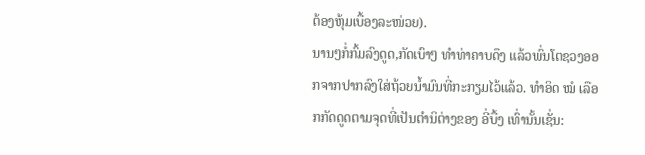ຕ້ອງຫຸ້ມເບື້ອງລະໜ່ວຍ).
ນານໆກໍ່ກົ້ມລົງດູດ,ກັດເບົາໆ ທຳທ່າຄາບດຶງ ແລ້ວພົ່ນໂຕຊວງອອກຈາກປາກລົງໃສ່ຖ້ວຍນ້ຳມົນທີ່ກະກຽມໄວ້ແລ້ວ. ທໍາອິດ ໝໍ ເລືອກກັດດູດຕາມຈຸດທີ່ເປັນຕຳນິຕ່າງຂອງ ອີ່ບື້ງ ເທົ່ານັ້ນເຊັ່ນ: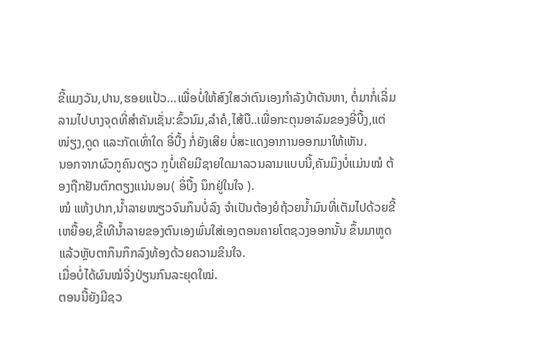ຂີ້ແມງວັນ,ປານ,ຮອຍແປ້ວ…ເພື່ອບໍ່ໃຫ້ສົງໃສວ່າຕົນເອງກຳລັງບ້າຕັນຫາ, ຕໍ່ມາກໍ່ເລີ່ມລາມໄປບາງຈຸດທີ່ສຳຄັນເຊັ່ນ:ຂົ້ວນົມ,ລຳຄໍ,ໄສ້ບື..ເພື່ອກະຕຸນອາລົມຂອງອີ່ບື້ງ,ແຕ່ໜ່ຽງ,ດູດ ແລະກັດເທົ່າໃດ ອີ່ບື້ງ ກໍ່ຍັງເສີຍ ບໍ່ສະແດງອາການອອກມາໃຫ້ເຫັນ.
ນອກຈາກຜົວກູຄົນດຽວ ກູບໍ່ເຄີຍມີຊາຍໃດມາລວນລາມແບບນີ້,ຄັນມຶງບໍ່ແມ່ນໝໍ ຕ້ອງຖືກຢັນຕົກຕຽງແນ່ນອນ( ອິ່ບື້ງ ນຶກຢູ່ໃນໃຈ ).
ໝໍ ແຫ້ງປາກ,ນ້ຳລາຍໜຽວຈົນກຶນບໍ່ລົງ ຈຳເປັນຕ້ອງຍໍຖ້ວຍນ້ຳມົນທີ່ເຕັມໄປດ້ວຍຂີ້ເຫຍື້ອຍ,ຂີ້ເທີນ້ຳລາຍຂອງຕົນເອງພົ່ນໃສ່ເອງຕອນຄາຍໂຕຊວງອອກນັ້ນ ຂຶ້ນມາຫູດ ແລ້ວຫຼັບຕາກຶນກຶກລົງທ້ອງດ້ວຍຄວາມຂິນໃຈ.
ເມື່ອບໍ່ໄດ້ຜົນໝໍຈີ່ງປ່ຽນກົນລະຍຸດໃໝ່.
ຕອນນີ້ຍັງມີຊວ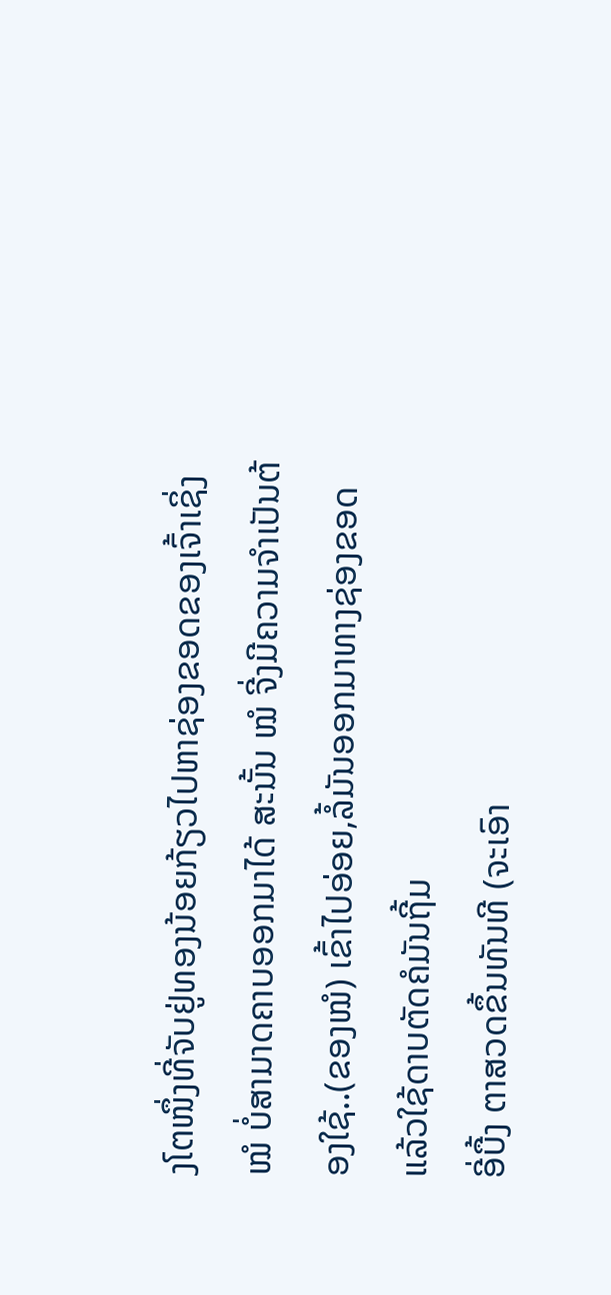ງໂຕໜຶ່ງທີ່ຈັບຢູ່ທອງນ້ອຍກ້ຽວໄປຫາຊ່ອງຂອດຂອງເຈົ້າເຊິ່ງ ໝໍ ບໍ່ສາມາດຄາບອອກມາໄດ້ ສະນັ້ນ ໝໍ ຈີ່ງມີຄວາມຈຳເປັນຕ້ອງໃຊ້..(ຂອງໝໍ) ເຂົ້າໄປອ່ອຍ,ລໍ້ມັນອອກມາທາງຊ່ອງຂອດ ແລ້ວໃຊ້ດາບຕັດຄໍມັນຖີ້ມ
ອີ່ບື້ງ ຕາສວດຂຶ້ນທັນທີ (ຈະເອົາ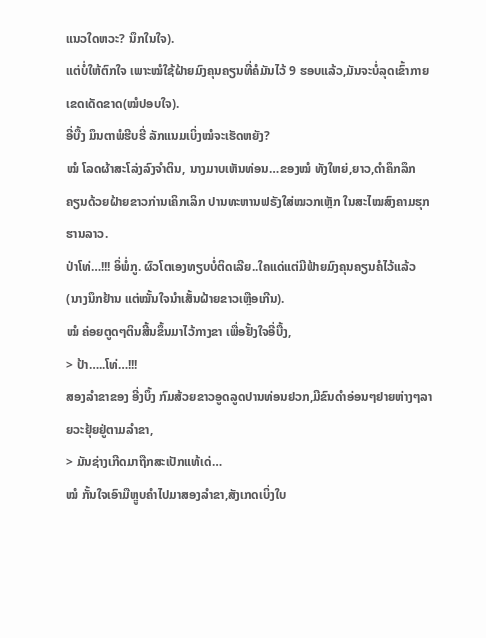ແນວໃດຫວະ? ນຶກໃນໃຈ).
ແຕ່ບໍ່ໃຫ້ຕົກໃຈ ເພາະໝໍໃຊ້ຝ້າຍມົງຄຸນຄຽນທີ່ຄໍມັນໄວ້ 9 ຮອບແລ້ວ,ມັນຈະບໍ່ລຸດເຂົ້າກາຍເຂດເດັດຂາດ(ໝໍປອບໃຈ).
ອີ່ບື້ງ ມຶນຕາພໍຮີບຮີ່ ລັກແນມເບິ່ງໝໍຈະເຮັດຫຍັງ?
ໝໍ ໂລດຜ້າສະໂລ່ງລົງຈໍາຕິນ, ນາງມາບເຫັນທ່ອນ…ຂອງໝໍ ທັງໃຫຍ່,ຍາວ,ດຳຄຶກລຶກ ຄຽນດ້ວຍຝ້າຍຂາວກ່ານເຄິກເລິກ ປານທະຫານຟຣັງໃສ່ໝວກເຫຼັກ ໃນສະໄໝສົງຄາມຮຸກຮານລາວ.
ປ່າໂທ່…!!! ອິ່ພໍ່ກູ. ຜົວໂຕເອງທຽບບໍ່ຕິດເລີຍ..ໃຄແດ່ແຕ່ມີຟ້າຍມົງຄຸນຄຽນຄໍໄວ້ແລ້ວ (ນາງນຶກຢ້ານ ແຕ່ໝັ້ນໃຈນຳເສັ້ນຝ້າຍຂາວເຫຼືອເກີນ).
ໝໍ ຄ່ອຍຕູດໆຕິນສີ້ນຂຶ້ນມາໄວ້ກາງຂາ ເພື່ອຢັ້ງໃຈອີ່ບື້ງ,
> ປ້າ…..ໂທ່…!!!
ສອງລຳຂາຂອງ ອີ່ງບຶ້ງ ກົມສ້ວຍຂາວອູດລູດປານທ່ອນຢວກ,ມີຂົນດຳອ່ອນໆຢາຍຫ່າງໆລາຍວະຢຸ້ຍຢູ່ຕາມລຳຂາ,
> ມັນຊ່າງເກີດມາຖືກສະເປັກແທ້ເດ່…
ໝໍ ກັ້ນໃຈເອົາມືຫຼູບຄໍາໄປມາສອງລຳຂາ,ສັງເກດເບິ່ງໃບ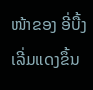ໜ້າຂອງ ອີ່ບື້ງເລີ່ມແດງຂຶ້ນ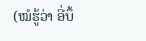(ໝໍຮູ້ວ່າ ອີ່ບຶ້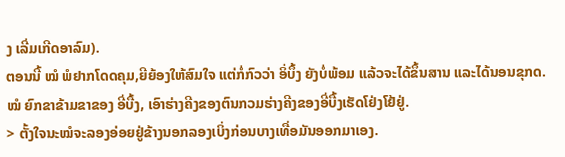ງ ເລີ່ມເກີດອາລົມ).
ຕອນນີ້ ໝໍ ພໍຢາກໂດດຄຸມ,ຍີຍ້ອງໃຫ້ສົມໃຈ ແຕ່ກໍ່ກົວວ່າ ອິ່ບຶ້ງ ຍັງບໍ່ພ້ອມ ແລ້ວຈະໄດ້ຂຶ້ນສານ ແລະໄດ້ນອນຂຸກດ.
ໝໍ ຍົກຂາຂ້າມຂາຂອງ ອີ່ບື້ງ, ເອົາຮ່າງຄີງຂອງຕົນກວມຮ່າງຄີງຂອງອີ່ບື້ງເຮັດໂຢ່ງໂຢ້ຢູ່.
> ຕັ້ງໃຈນະໝໍຈະລອງອ່ອຍຢູ່ຂ້າງນອກລອງເບິ່ງກ່ອນບາງເທື່ອມັນອອກມາເອງ.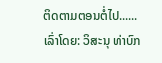ຕິດຕາມຕອນຕໍ່ໄປ......
ເລົ່າໂດຍ: ວິສະນຸ ທ່າບົກ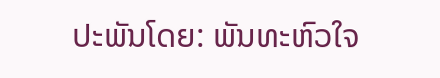ປະພັນໂດຍ: ພັນທະຫົວໃຈ